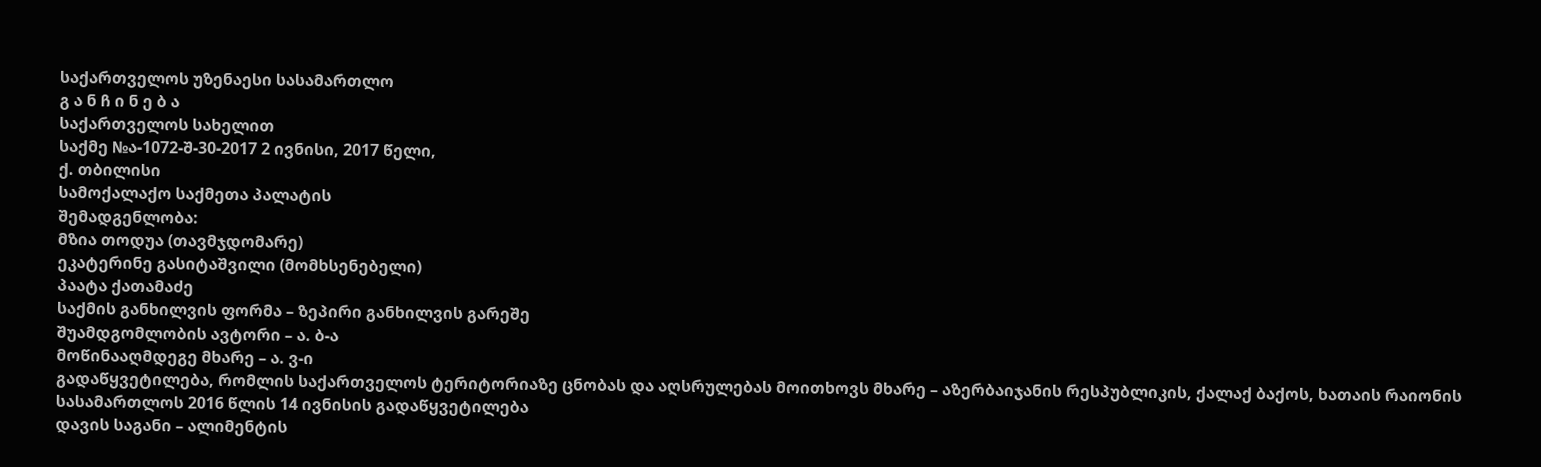საქართველოს უზენაესი სასამართლო
გ ა ნ ჩ ი ნ ე ბ ა
საქართველოს სახელით
საქმე №ა-1072-შ-30-2017 2 ივნისი, 2017 წელი,
ქ. თბილისი
სამოქალაქო საქმეთა პალატის
შემადგენლობა:
მზია თოდუა (თავმჯდომარე)
ეკატერინე გასიტაშვილი (მომხსენებელი)
პაატა ქათამაძე
საქმის განხილვის ფორმა – ზეპირი განხილვის გარეშე
შუამდგომლობის ავტორი – ა. ბ-ა
მოწინააღმდეგე მხარე – ა. ვ-ი
გადაწყვეტილება, რომლის საქართველოს ტერიტორიაზე ცნობას და აღსრულებას მოითხოვს მხარე – აზერბაიჯანის რესპუბლიკის, ქალაქ ბაქოს, ხათაის რაიონის სასამართლოს 2016 წლის 14 ივნისის გადაწყვეტილება
დავის საგანი – ალიმენტის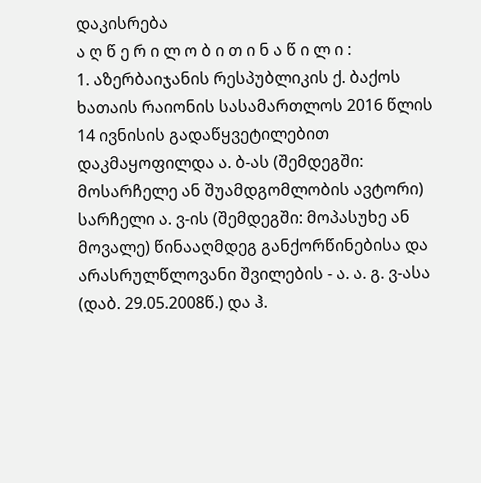დაკისრება
ა ღ წ ე რ ი ლ ო ბ ი თ ი ნ ა წ ი ლ ი :
1. აზერბაიჯანის რესპუბლიკის ქ. ბაქოს ხათაის რაიონის სასამართლოს 2016 წლის 14 ივნისის გადაწყვეტილებით დაკმაყოფილდა ა. ბ-ას (შემდეგში: მოსარჩელე ან შუამდგომლობის ავტორი) სარჩელი ა. ვ-ის (შემდეგში: მოპასუხე ან მოვალე) წინააღმდეგ განქორწინებისა და არასრულწლოვანი შვილების - ა. ა. გ. ვ-ასა (დაბ. 29.05.2008წ.) და ჰ.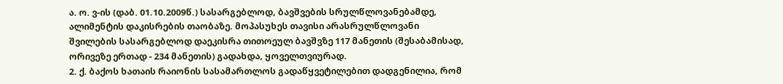ა. ო. ვ-ის (დაბ. 01.10.2009წ.) სასარგებლოდ, ბავშვების სრულწლოვანებამდე, ალიმენტის დაკისრების თაობაზე. მოპასუხეს თავისი არასრულწლოვანი შვილების სასარგებლოდ დაეკისრა თითოეულ ბავშვზე 117 მანეთის (შესაბამისად, ორივეზე ერთად - 234 მანეთის) გადახდა, ყოველთვიურად.
2. ქ. ბაქოს ხათაის რაიონის სასამართლოს გადაწყვეტილებით დადგენილია, რომ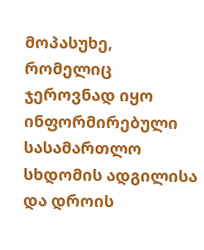მოპასუხე, რომელიც ჯეროვნად იყო ინფორმირებული სასამართლო სხდომის ადგილისა და დროის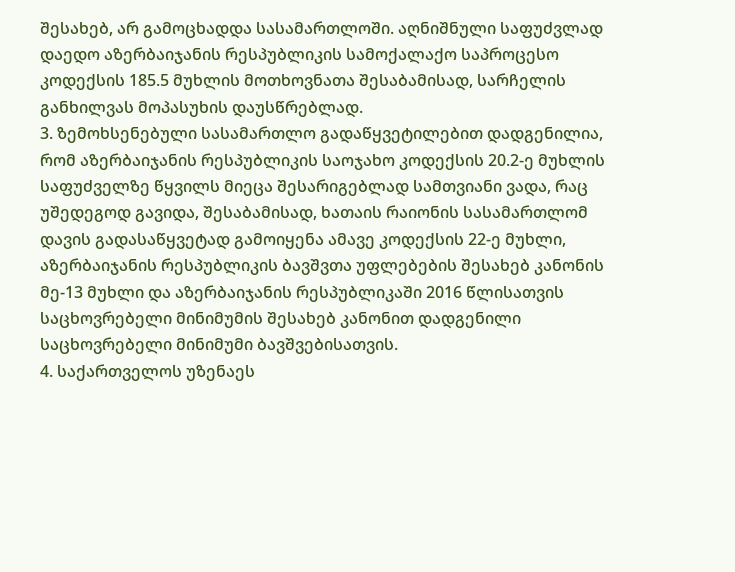შესახებ, არ გამოცხადდა სასამართლოში. აღნიშნული საფუძვლად დაედო აზერბაიჯანის რესპუბლიკის სამოქალაქო საპროცესო კოდექსის 185.5 მუხლის მოთხოვნათა შესაბამისად, სარჩელის განხილვას მოპასუხის დაუსწრებლად.
3. ზემოხსენებული სასამართლო გადაწყვეტილებით დადგენილია, რომ აზერბაიჯანის რესპუბლიკის საოჯახო კოდექსის 20.2-ე მუხლის საფუძველზე წყვილს მიეცა შესარიგებლად სამთვიანი ვადა, რაც უშედეგოდ გავიდა, შესაბამისად, ხათაის რაიონის სასამართლომ დავის გადასაწყვეტად გამოიყენა ამავე კოდექსის 22-ე მუხლი, აზერბაიჯანის რესპუბლიკის ბავშვთა უფლებების შესახებ კანონის მე-13 მუხლი და აზერბაიჯანის რესპუბლიკაში 2016 წლისათვის საცხოვრებელი მინიმუმის შესახებ კანონით დადგენილი საცხოვრებელი მინიმუმი ბავშვებისათვის.
4. საქართველოს უზენაეს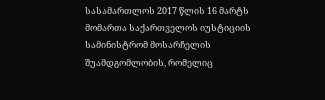სასამართლოს 2017 წლის 16 მარტს მომართა საქართველოს იუსტიციის სამინისტრომ მოსარჩელის შუამდგომლობის, რომელიც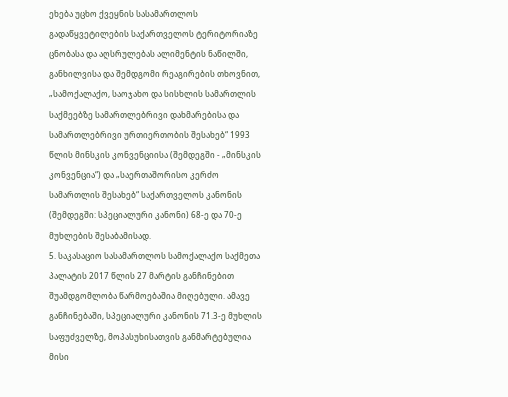ეხება უცხო ქვეყნის სასამართლოს გადაწყვეტილების საქართველოს ტერიტორიაზე ცნობასა და აღსრულებას ალიმენტის ნაწილში, განხილვისა და შემდგომი რეაგირების თხოვნით, „სამოქალაქო, საოჯახო და სისხლის სამართლის საქმეებზე სამართლებრივი დახმარებისა და სამართლებრივი ურთიერთობის შესახებ“ 1993 წლის მინსკის კონვენციისა (შემდეგში - „მინსკის კონვენცია“) და „საერთაშორისო კერძო სამართლის შესახებ“ საქართველოს კანონის (შემდეგში: სპეციალური კანონი) 68-ე და 70-ე მუხლების შესაბამისად.
5. საკასაციო სასამართლოს სამოქალაქო საქმეთა პალატის 2017 წლის 27 მარტის განჩინებით შუამდგომლობა წარმოებაშია მიღებული. ამავე განჩინებაში, სპეციალური კანონის 71.3-ე მუხლის საფუძველზე, მოპასუხისათვის განმარტებულია მისი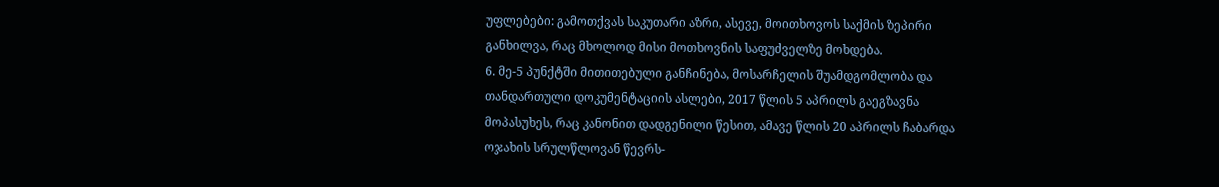უფლებები: გამოთქვას საკუთარი აზრი, ასევე, მოითხოვოს საქმის ზეპირი განხილვა, რაც მხოლოდ მისი მოთხოვნის საფუძველზე მოხდება.
6. მე-5 პუნქტში მითითებული განჩინება, მოსარჩელის შუამდგომლობა და თანდართული დოკუმენტაციის ასლები, 2017 წლის 5 აპრილს გაეგზავნა მოპასუხეს, რაც კანონით დადგენილი წესით, ამავე წლის 20 აპრილს ჩაბარდა ოჯახის სრულწლოვან წევრს-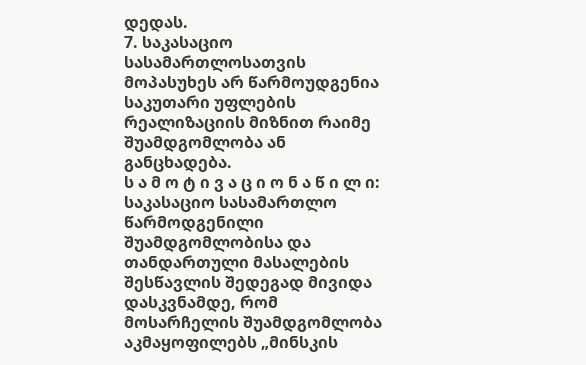დედას.
7. საკასაციო სასამართლოსათვის მოპასუხეს არ წარმოუდგენია საკუთარი უფლების რეალიზაციის მიზნით რაიმე შუამდგომლობა ან განცხადება.
ს ა მ ო ტ ი ვ ა ც ი ო ნ ა წ ი ლ ი:
საკასაციო სასამართლო წარმოდგენილი შუამდგომლობისა და თანდართული მასალების შესწავლის შედეგად მივიდა დასკვნამდე, რომ მოსარჩელის შუამდგომლობა აკმაყოფილებს „მინსკის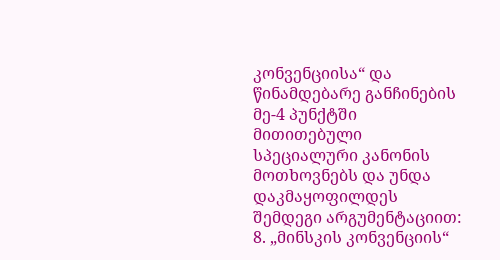კონვენციისა“ და წინამდებარე განჩინების მე-4 პუნქტში მითითებული სპეციალური კანონის მოთხოვნებს და უნდა დაკმაყოფილდეს შემდეგი არგუმენტაციით:
8. „მინსკის კონვენციის“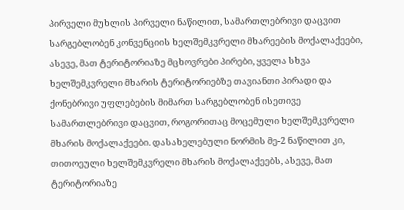პირველი მუხლის პირველი ნაწილით, სამართლებრივი დაცვით სარგებლობენ კონვენციის ხელშემკვრელი მხარეების მოქალაქეები, ასევე, მათ ტერიტორიაზე მცხოვრები პირები, ყველა სხვა ხელშემკვრელი მხარის ტერიტორიებზე თავიანთი პირადი და ქონებრივი უფლებების მიმართ სარგებლობენ ისეთივე სამართლებრივი დაცვით, როგორითაც მოცემული ხელშემკვრელი მხარის მოქალაქეები. დასახელებული ნორმის მე-2 ნაწილით კი, თითოეული ხელშემკვრელი მხარის მოქალაქეებს, ასევე, მათ ტერიტორიაზე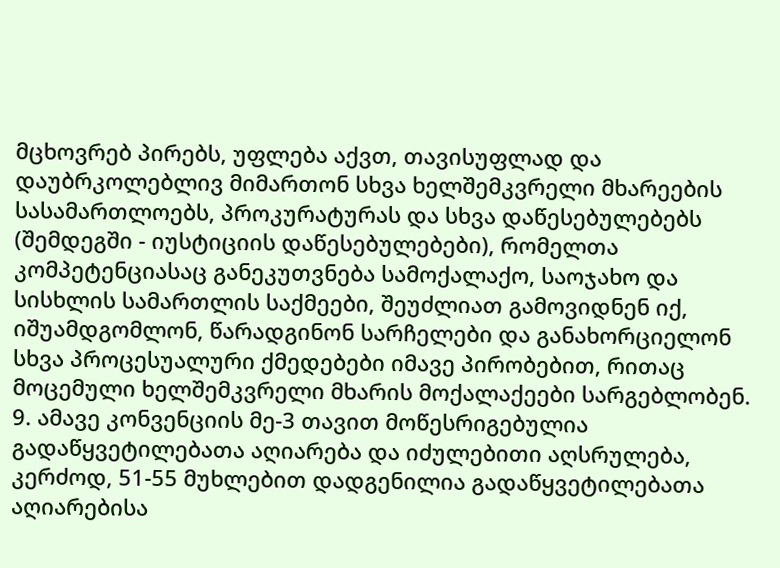მცხოვრებ პირებს, უფლება აქვთ, თავისუფლად და დაუბრკოლებლივ მიმართონ სხვა ხელშემკვრელი მხარეების სასამართლოებს, პროკურატურას და სხვა დაწესებულებებს (შემდეგში - იუსტიციის დაწესებულებები), რომელთა კომპეტენციასაც განეკუთვნება სამოქალაქო, საოჯახო და სისხლის სამართლის საქმეები, შეუძლიათ გამოვიდნენ იქ, იშუამდგომლონ, წარადგინონ სარჩელები და განახორციელონ სხვა პროცესუალური ქმედებები იმავე პირობებით, რითაც მოცემული ხელშემკვრელი მხარის მოქალაქეები სარგებლობენ.
9. ამავე კონვენციის მე-3 თავით მოწესრიგებულია გადაწყვეტილებათა აღიარება და იძულებითი აღსრულება, კერძოდ, 51-55 მუხლებით დადგენილია გადაწყვეტილებათა აღიარებისა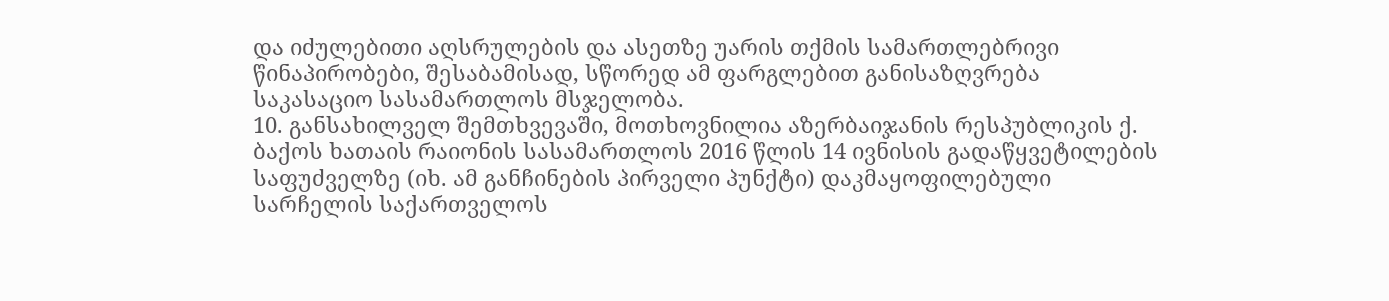და იძულებითი აღსრულების და ასეთზე უარის თქმის სამართლებრივი წინაპირობები, შესაბამისად, სწორედ ამ ფარგლებით განისაზღვრება საკასაციო სასამართლოს მსჯელობა.
10. განსახილველ შემთხვევაში, მოთხოვნილია აზერბაიჯანის რესპუბლიკის ქ. ბაქოს ხათაის რაიონის სასამართლოს 2016 წლის 14 ივნისის გადაწყვეტილების საფუძველზე (იხ. ამ განჩინების პირველი პუნქტი) დაკმაყოფილებული სარჩელის საქართველოს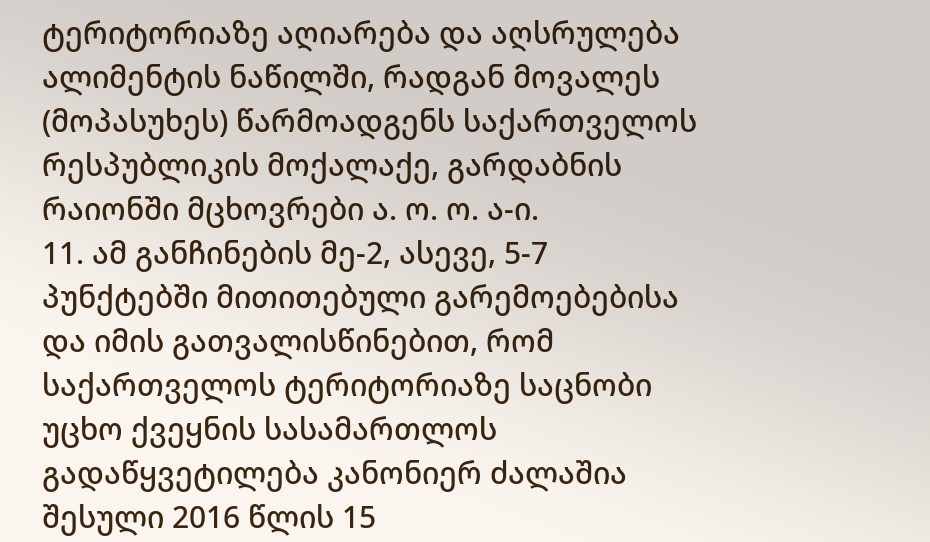ტერიტორიაზე აღიარება და აღსრულება ალიმენტის ნაწილში, რადგან მოვალეს (მოპასუხეს) წარმოადგენს საქართველოს რესპუბლიკის მოქალაქე, გარდაბნის რაიონში მცხოვრები ა. ო. ო. ა-ი.
11. ამ განჩინების მე-2, ასევე, 5-7 პუნქტებში მითითებული გარემოებებისა და იმის გათვალისწინებით, რომ საქართველოს ტერიტორიაზე საცნობი უცხო ქვეყნის სასამართლოს გადაწყვეტილება კანონიერ ძალაშია შესული 2016 წლის 15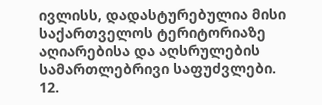ივლისს, დადასტურებულია მისი საქართველოს ტერიტორიაზე აღიარებისა და აღსრულების სამართლებრივი საფუძვლები.
12.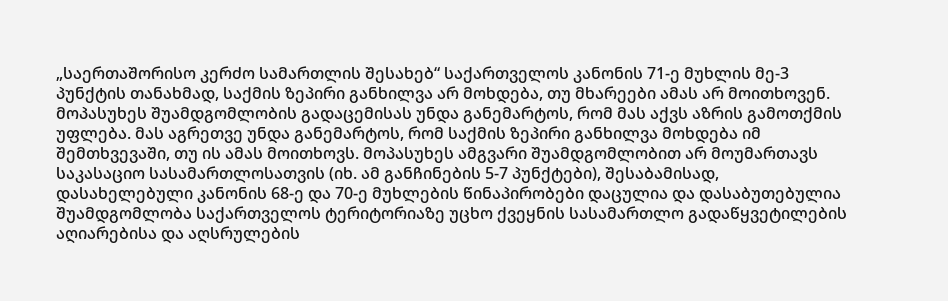„საერთაშორისო კერძო სამართლის შესახებ“ საქართველოს კანონის 71-ე მუხლის მე-3 პუნქტის თანახმად, საქმის ზეპირი განხილვა არ მოხდება, თუ მხარეები ამას არ მოითხოვენ. მოპასუხეს შუამდგომლობის გადაცემისას უნდა განემარტოს, რომ მას აქვს აზრის გამოთქმის უფლება. მას აგრეთვე უნდა განემარტოს, რომ საქმის ზეპირი განხილვა მოხდება იმ შემთხვევაში, თუ ის ამას მოითხოვს. მოპასუხეს ამგვარი შუამდგომლობით არ მოუმართავს საკასაციო სასამართლოსათვის (იხ. ამ განჩინების 5-7 პუნქტები), შესაბამისად, დასახელებული კანონის 68-ე და 70-ე მუხლების წინაპირობები დაცულია და დასაბუთებულია შუამდგომლობა საქართველოს ტერიტორიაზე უცხო ქვეყნის სასამართლო გადაწყვეტილების აღიარებისა და აღსრულების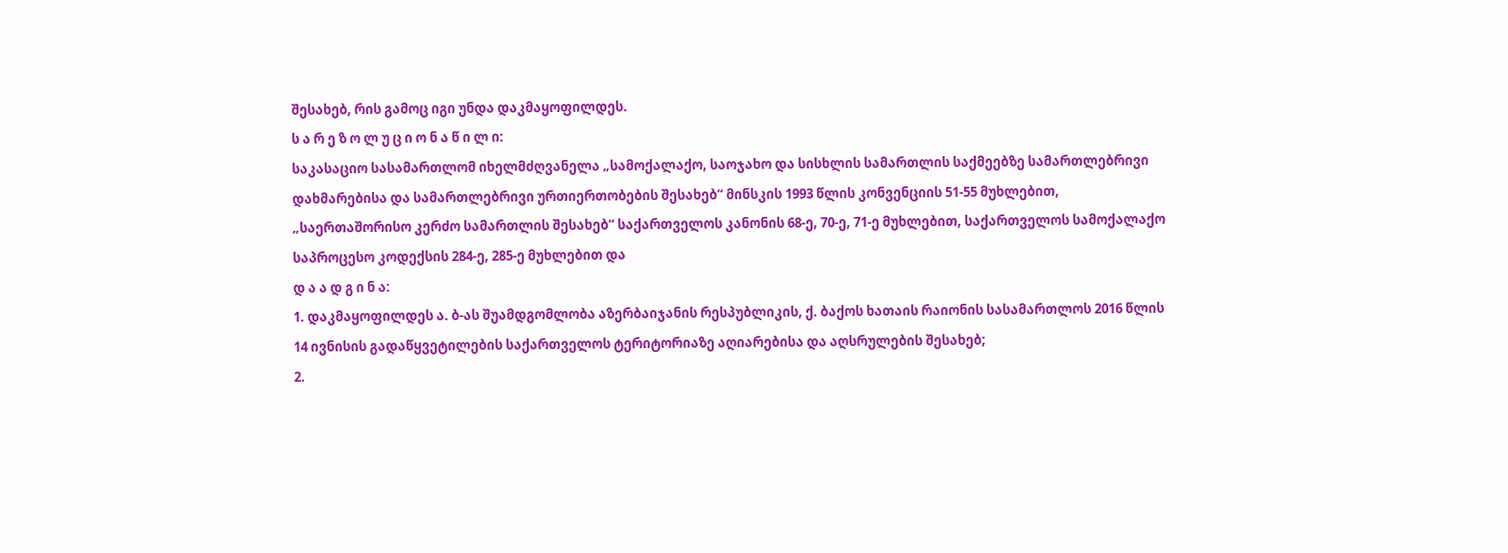შესახებ, რის გამოც იგი უნდა დაკმაყოფილდეს.
ს ა რ ე ზ ო ლ უ ც ი ო ნ ა წ ი ლ ი:
საკასაციო სასამართლომ იხელმძღვანელა „სამოქალაქო, საოჯახო და სისხლის სამართლის საქმეებზე სამართლებრივი დახმარებისა და სამართლებრივი ურთიერთობების შესახებ“ მინსკის 1993 წლის კონვენციის 51-55 მუხლებით, „საერთაშორისო კერძო სამართლის შესახებ“ საქართველოს კანონის 68-ე, 70-ე, 71-ე მუხლებით, საქართველოს სამოქალაქო საპროცესო კოდექსის 284-ე, 285-ე მუხლებით და
დ ა ა დ გ ი ნ ა:
1. დაკმაყოფილდეს ა. ბ-ას შუამდგომლობა აზერბაიჯანის რესპუბლიკის, ქ. ბაქოს ხათაის რაიონის სასამართლოს 2016 წლის 14 ივნისის გადაწყვეტილების საქართველოს ტერიტორიაზე აღიარებისა და აღსრულების შესახებ;
2.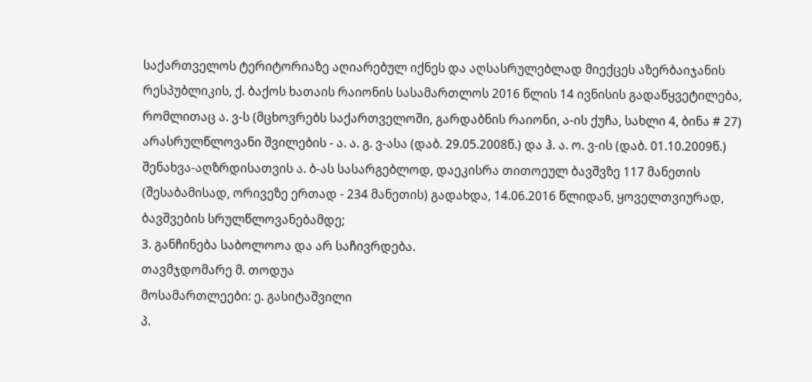საქართველოს ტერიტორიაზე აღიარებულ იქნეს და აღსასრულებლად მიექცეს აზერბაიჯანის რესპუბლიკის, ქ. ბაქოს ხათაის რაიონის სასამართლოს 2016 წლის 14 ივნისის გადაწყვეტილება, რომლითაც ა. ვ-ს (მცხოვრებს საქართველოში, გარდაბნის რაიონი, ა-ის ქუჩა, სახლი 4, ბინა # 27) არასრულწლოვანი შვილების - ა. ა. გ. ვ-ასა (დაბ. 29.05.2008წ.) და ჰ. ა. ო. ვ-ის (დაბ. 01.10.2009წ.) შენახვა-აღზრდისათვის ა. ბ-ას სასარგებლოდ, დაეკისრა თითოეულ ბავშვზე 117 მანეთის (შესაბამისად, ორივეზე ერთად - 234 მანეთის) გადახდა, 14.06.2016 წლიდან, ყოველთვიურად, ბავშვების სრულწლოვანებამდე;
3. განჩინება საბოლოოა და არ საჩივრდება.
თავმჯდომარე მ. თოდუა
მოსამართლეები: ე. გასიტაშვილი
პ.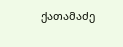ქათამაძე